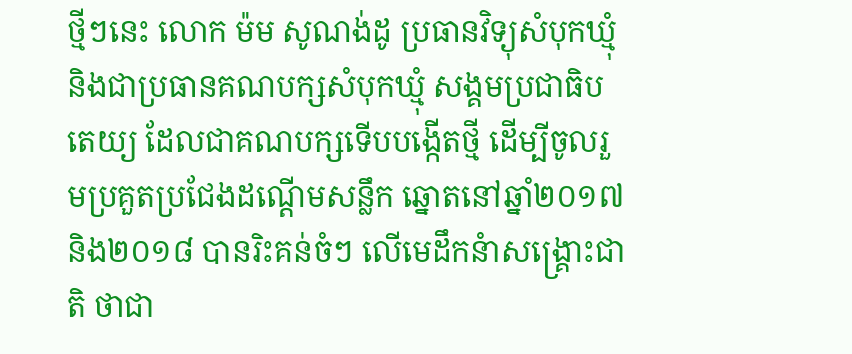ថ្មីៗនេះ លោក ម៉ម សូណង់ដូ ប្រធានវិទ្យុសំបុកឃ្មុំ និងជាប្រធានគណបក្សសំបុកឃ្មុំ សង្គមប្រជាធិបតេយ្យ ដែលជាគណបក្សទើបបង្កើតថ្មី ដើម្បីចូលរួមប្រគួតប្រជែងដណ្ដើមសន្លឹក ឆ្នោតនៅឆ្នាំ២០១៧ និង២០១៨ បានរិះគន់ចំៗ លើមេដឹកនំាសង្រ្គោះជាតិ ថាជា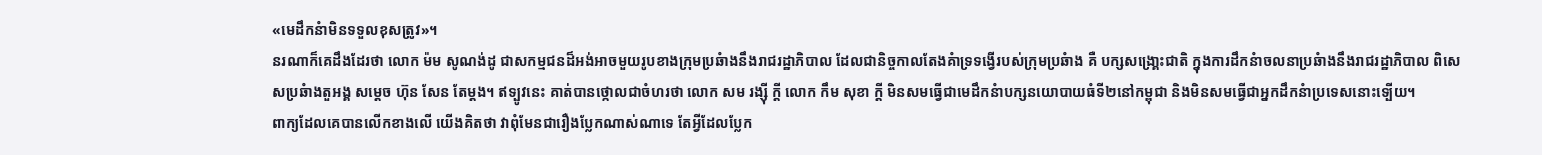«មេដឹកនំាមិនទទួលខុសត្រូវ»។
នរណាក៏គេដឹងដែរថា លោក ម៉ម សូណង់ដូ ជាសកម្មជនដ៏អង់អាចមួយរូបខាងក្រុមប្រឆំាងនឹងរាជរដ្ឋាភិបាល ដែលជានិច្ចកាលតែងគំាទ្រទង្វើរបស់ក្រុមប្រឆំាង គឺ បក្សសង្រោ្គះជាតិ ក្នុងការដឹកនំាចលនាប្រឆំាងនឹងរាជរដ្ឋាភិបាល ពិសេសប្រឆំាងតួអង្គ សម្ដេច ហ៊ុន សែន តែម្ដង។ ឥទ្បូវនេះ គាត់បានថ្កោលជាចំហរថា លោក សម រង្ស៊ី ក្ដី លោក កឹម សុខា ក្ដី មិនសមធ្វើជាមេដឹកនំាបក្សនយោបាយធំទី២នៅកម្ពុជា និងមិនសមធ្វើជាអ្នកដឹកនំាប្រទេសនោះទ្បើយ។
ពាក្យដែលគេបានលើកខាងលើ យើងគិតថា វាពុំមែនជារឿងប្លែកណាស់ណាទេ តែអ្វីដែលប្លែក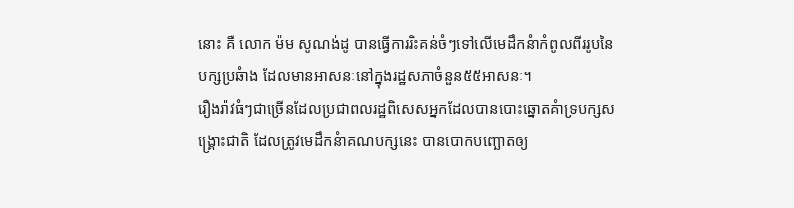នោះ គឺ លោក ម៉ម សូណង់ដូ បានធ្វើការរិះគន់ចំៗទៅលើមេដឹកនំាកំពូលពីររូបនៃបក្សប្រឆំាង ដែលមានអាសនៈនៅក្នុងរដ្ឋសភាចំនួន៥៥អាសនៈ។
រឿងរ៉ាវធំៗជាច្រើនដែលប្រជាពលរដ្ឋពិសេសអ្នកដែលបានបោះឆ្នោតគំាទ្របក្សសង្រ្គោះជាតិ ដែលត្រូវមេដឹកនំាគណបក្សនេះ បានបោកបញ្ឆោតឲ្យ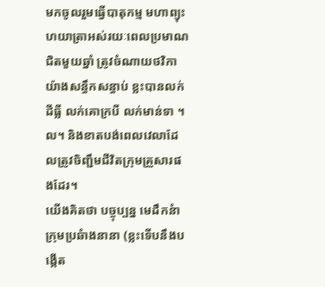មកចូលរួមធ្វើបាតុកម្ម មហាព្យុះហយាត្រាអស់រយៈពេលប្រមាណជិតមួយឆ្នាំ ត្រូវចំណាយថវិកាយ៉ាងសន្ធឹកសន្ធាប់ ខ្លះបានលក់ដីធ្លី លក់គោក្របី លក់មាន់ទា ។ល។ និងខាតបង់ពេលវេលាដែលត្រូវចិញ្ជឹមជីវិតក្រុមគ្រួសារផងដែរ។
យើងគិតថា បច្ចុប្បន្ន មេដឹកនំាក្រុមប្រឆំាងនានា (ខ្លះទើបនឹងបង្កើត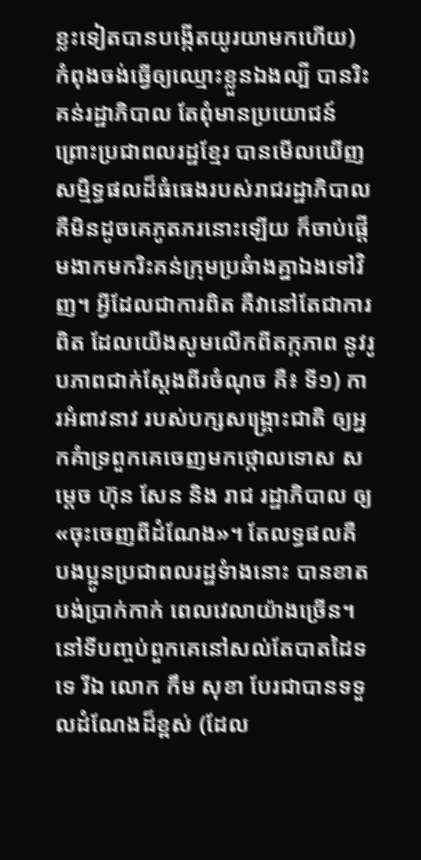ខ្លះទៀតបានបង្កើតយូរយាមកហើយ) កំពុងចង់ធ្វើឲ្យឈ្មោះខ្លួនឯងល្បី បានរិះគន់រដ្ឋាភិបាល តែពុំមានប្រយោជន៍ ព្រោះប្រជាពលរដ្ឋខ្មែរ បានមើលឃើញសម្មិទ្ធផលដ៏ធំធេងរបស់រាជរដ្ឋាភិបាល គឺមិនដូចគេភូតភរនោះឡើយ ក៏ចាប់ផ្ដើមងាកមករិះគន់ក្រុមប្រឆំាងគ្នាឯងទៅវិញ។ អ្វីដែលជាការពិត គឺវានៅតែជាការពិត ដែលយើងសូមលើកពីតក្កភាព នូវរូបភាពជាក់ស្ដែងពីរចំណុច គឺ៖ ទី១) ការអំពាវនាវ របស់បក្សសង្រ្គោះជាតិ ឲ្យអ្នកគំាទ្រពួកគេចេញមកថ្កោលទោស សម្ដេច ហ៊ុន សែន និង រាជ រដ្ឋាភិបាល ឲ្យ «ចុះចេញពីដំណែង»។ តែលទ្ធផលគឺ បងប្អូនប្រជាពលរដ្ឋទំាងនោះ បានខាត បង់ប្រាក់កាក់ ពេលវេលាយ៉ាងច្រើន។ នៅទីបញ្ចប់ពួកគេនៅសល់តែបាតដៃទទេ រីឯ លោក កឹម សុខា បែរជាបានទទួលដំណែងដ៏ខ្ពស់ (ដែល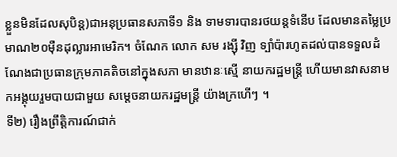ខ្លួនមិនដែលសុបិន្ត)ជាអនុប្រធានសភាទី១ និង ទាមទារបានរថយន្ដទំនើប ដែលមានតម្លៃប្រមាណ២០ម៉ឺនដុល្លារអាមេរិក។ ចំណែក លោក សម រង្ស៊ី វិញ ទ្បំាប៉ារហូតដល់បានទទួលដំណែងជាប្រធានក្រុមភាគតិចនៅក្នុងសភា មានឋានៈស្មើ នាយករដ្ឋមន្រ្ដី ហើយមានវាសនាមកអង្គុយរួមបាយជាមួយ សម្ដេចនាយករដ្ឋមន្រ្ដី យ៉ាងក្រហើៗ ។
ទី២) រឿងព្រឹត្ដិការណ៍ជាក់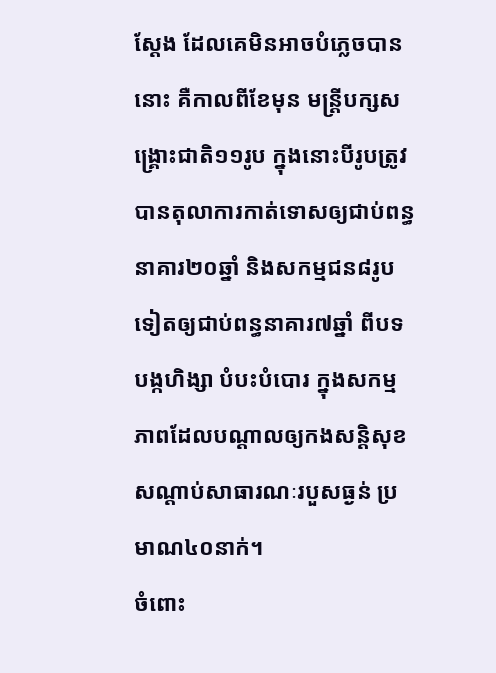ស្ដែង ដែលគេមិនអាចបំភ្លេចបាននោះ គឺកាលពីខែមុន មន្រ្ដីបក្សសង្រ្គោះជាតិ១១រូប ក្នុងនោះបីរូបត្រូវបានតុលាការកាត់ទោសឲ្យជាប់ពន្ធនាគារ២០ឆ្នាំ និងសកម្មជន៨រូបទៀតឲ្យជាប់ពន្ធនាគារ៧ឆ្នាំ ពីបទបង្កហិង្សា បំបះបំបោរ ក្នុងសកម្មភាពដែលបណ្ដាលឲ្យកងសន្ដិសុខសណ្តាប់សាធារណៈរបួសធ្ងន់ ប្រមាណ៤០នាក់។
ចំពោះ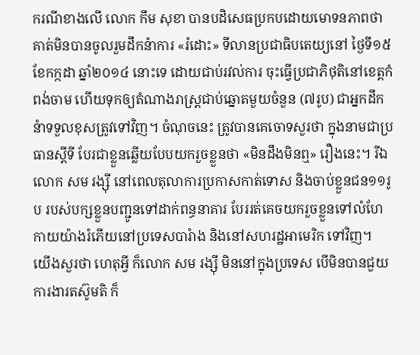ករណីខាងលើ លោក កឹម សុខា បានបដិសេធប្រកបដោយមោទនភាពថា គាត់មិនបានចូលរួមដឹកនំាការ «រំដោះ» ទីលានប្រជាធិបតេយ្យនៅ ថ្ងៃទី១៥ ខែកក្កដា ឆ្នាំ២០១៤ នោះទេ ដោយជាប់រវល់ការ ចុះធ្វើប្រជាភិថុតិនៅខេត្ដកំពង់ចាម ហើយទុកឲ្យតំណាងរាស្រ្ដជាប់ឆ្នោតមួយចំនួន (៧រូប) ជាអ្នកដឹកនំាទទួលខុសត្រូវទៅវិញ។ ចំណុចនេះ ត្រូវបានគេចោទសួរថា ក្នុងនាមជាប្រធានស្ដីទី បែរជាខ្លួនឆ្លើយបែបយករួចខ្លួនថា «មិនដឹងមិនឮ» រឿងនេះ។ រីឯ លោក សម រង្ស៊ី នៅពេលតុលាការប្រកាសកាត់ទោស និងចាប់ខ្លួនជន១១រូប របស់បក្សខ្លួនបញ្ជូនទៅដាក់ពន្ធនាគារ បែររត់គេចយករួចខ្លួនទៅលំហែកាយយ៉ាងរំភើយនៅប្រទេសបារំាង និងនៅសហរដ្ឋអាមេរិក ទៅវិញ។
យើងសួរថា ហេតុអ្វី ក៏លោក សម រង្ស៊ី មិននៅក្នុងប្រទេស បើមិនបានជួយការងារតស៊ូមតិ ក៏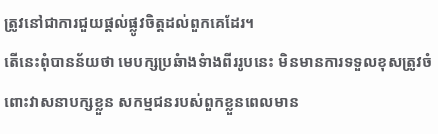ត្រូវនៅជាការជួយផ្ដល់ផ្លូវចិត្ដដល់ពួកគេដែរ។
តើនេះពុំបានន័យថា មេបក្សប្រឆំាងទំាងពីររូបនេះ មិនមានការទទួលខុសត្រូវចំពោះវាសនាបក្សខ្លួន សកម្មជនរបស់ពួកខ្លួនពេលមាន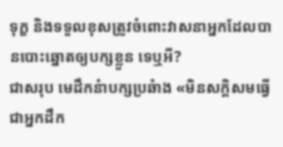ទុក្ខ និងទទួលខុសត្រូវចំពោះវាសនាអ្នកដែលបានបោះឆ្នោតឲ្យបក្សខ្លួន ទេឬអី?
ជាសរុប មេដឹកនំាបក្សប្រឆំាង «មិនសក្ដិសមធ្វើជាអ្នកដឹក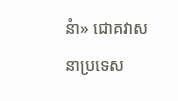នំា» ជោគវាសនាប្រទេស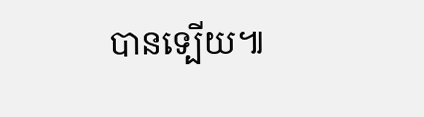បានទ្បើយ៕